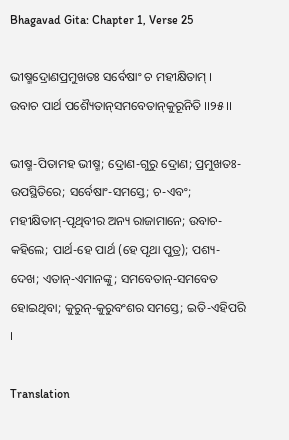Bhagavad Gita: Chapter 1, Verse 25

ଭୀଷ୍ମଦ୍ରୋଣପ୍ରମୁଖତଃ ସର୍ବେଷାଂ ଚ ମହୀକ୍ଷିତାମ୍ ।
ଉବାଚ ପାର୍ଥ ପଶ୍ୟୈତାନ୍‌ସମବେତାନ୍‌କୁରୂନିତି ।।୨୫।।

ଭୀଷ୍ମ-ପିତାମହ ଭୀଷ୍ମ; ଦ୍ରୋଣ-ଗୁରୁ ଦ୍ରୋଣ; ପ୍ରମୁଖତଃ-ଉପସ୍ଥିତିରେ; ସର୍ବେଷାଂ-ସମସ୍ତେ; ଚ-ଏବଂ; ମହୀକ୍ଷିତାମ୍‌-ପୃଥିବୀର ଅନ୍ୟ ରାଜାମାନେ; ଉବାଚ-କହିଲେ; ପାର୍ଥ-ହେ ପାର୍ଥ (ହେ ପୃଥା ପୁତ୍ର); ପଶ୍ୟ-ଦେଖ; ଏତାନ୍‌-ଏମାନଙ୍କୁ; ସମବେତାନ୍‌-ସମବେତ ହୋଇଥିବା; କୁରୁନ୍‌-କୁରୁବଂଶର ସମସ୍ତେ; ଇତି-ଏହିପରି ।

Translation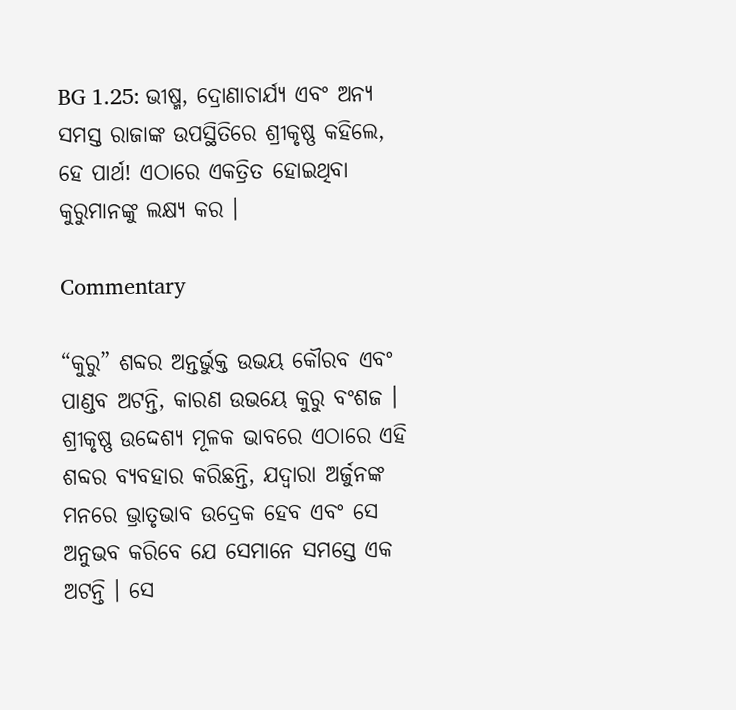BG 1.25: ଭୀଷ୍ମ, ଦ୍ରୋଣାଚାର୍ଯ୍ୟ ଏବଂ ଅନ୍ୟ ସମସ୍ତ ରାଜାଙ୍କ ଉପସ୍ଥିତିରେ ଶ୍ରୀକୃଷ୍ଣ କହିଲେ, ହେ ପାର୍ଥ! ଏଠାରେ ଏକତ୍ରିତ ହୋଇଥିବା କୁରୁମାନଙ୍କୁ ଲକ୍ଷ୍ୟ କର ।

Commentary

“କୁରୁ” ଶବ୍ଦର ଅନ୍ତର୍ଭୁକ୍ତ ଉଭୟ କୌରବ ଏବଂ ପାଣ୍ଡବ ଅଟନ୍ତି, କାରଣ ଉଭୟେ କୁରୁ ବଂଶଜ । ଶ୍ରୀକୃଷ୍ଣ ଉଦ୍ଦେଶ୍ୟ ମୂଳକ ଭାବରେ ଏଠାରେ ଏହି ଶବ୍ଦର ବ୍ୟବହାର କରିଛନ୍ତି, ଯଦ୍ୱାରା ଅର୍ଜୁନଙ୍କ ମନରେ ଭ୍ରାତୃଭାବ ଉଦ୍ରେକ ହେବ ଏବଂ ସେ ଅନୁଭବ କରିବେ ଯେ ସେମାନେ ସମସ୍ତେ ଏକ ଅଟନ୍ତି । ସେ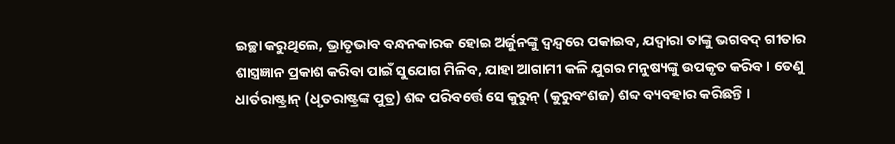ଇଚ୍ଛା କରୁଥିଲେ, ଭ୍ରାତୃଭାବ ବନ୍ଧନକାରକ ହୋଇ ଅର୍ଜୁନଙ୍କୁ ଦ୍ୱନ୍ଦ୍ୱରେ ପକାଇବ, ଯଦ୍ୱାରା ତାଙ୍କୁ ଭଗବଦ୍ ଗୀତାର ଶାସ୍ତ୍ରଜ୍ଞାନ ପ୍ରକାଶ କରିବା ପାଇଁ ସୁଯୋଗ ମିଳିବ, ଯାହା ଆଗାମୀ କଳି ଯୁଗର ମନୁଷ୍ୟଙ୍କୁ ଉପକୃତ କରିବ । ତେଣୁ ଧାର୍ତରାଷ୍ଟ୍ରାନ୍ (ଧୃତରାଷ୍ଟ୍ରଙ୍କ ପୁତ୍ର) ଶବ୍ଦ ପରିବର୍ତ୍ତେ ସେ କୁରୁନ୍ (କୁରୁବଂଶଜ) ଶବ୍ଦ ବ୍ୟବହାର କରିଛନ୍ତି ।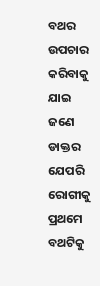ବଥର ଉପଚାର କରିବାକୁ ଯାଇ ଜଣେ ଡାକ୍ତର ଯେପରି ରୋଗୀକୁ ପ୍ରଥମେ ବଥଟିକୁ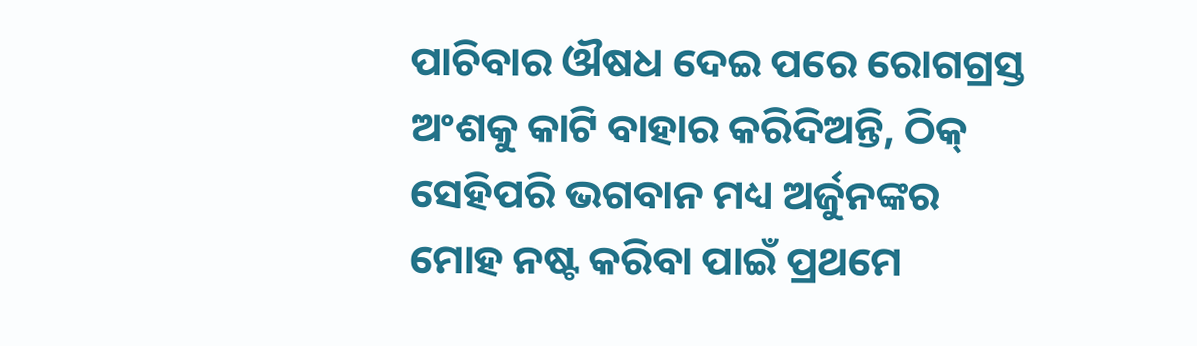ପାଚିବାର ଔଷଧ ଦେଇ ପରେ ରୋଗଗ୍ରସ୍ତ ଅଂଶକୁ କାଟି ବାହାର କରିଦିଅନ୍ତି, ଠିକ୍ ସେହିପରି ଭଗବାନ ମଧ୍ୟ ଅର୍ଜୁନଙ୍କର ମୋହ ନଷ୍ଟ କରିବା ପାଇଁ ପ୍ରଥମେ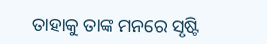ତାହାକୁ ତାଙ୍କ ମନରେ ସୃଷ୍ଟି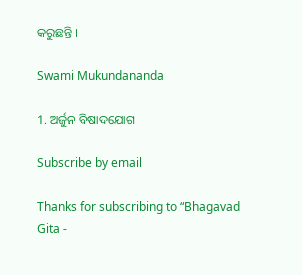କରୁଛନ୍ତି ।

Swami Mukundananda

1. ଅର୍ଜୁନ ବିଷାଦଯୋଗ

Subscribe by email

Thanks for subscribing to “Bhagavad Gita -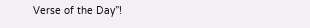Verse of the Day”!